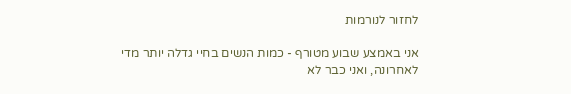לחזור לנורמות

אני באמצע שבוע מטורף - כמות הנשים בחיי גדלה יותר מדי לאחרונה, ואני כבר לא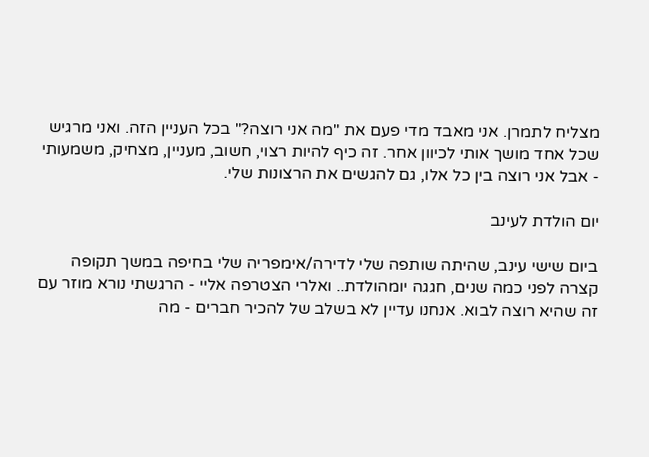מצליח לתמרן. אני מאבד מדי פעם את "מה אני רוצה?" בכל העניין הזה. ואני מרגיש שכל אחד מושך אותי לכיוון אחר. זה כיף להיות רצוי, חשוב, מעניין, מצחיק, משמעותי - אבל אני רוצה בין כל אלו, גם להגשים את הרצונות שלי.

יום הולדת לעינב

ביום שישי עינב, שהיתה שותפה שלי לדירה/אימפריה שלי בחיפה במשך תקופה קצרה לפני כמה שנים, חגגה יומהולדת.. ואלרי הצטרפה אליי - הרגשתי נורא מוזר עם זה שהיא רוצה לבוא. אנחנו עדיין לא בשלב של להכיר חברים - מה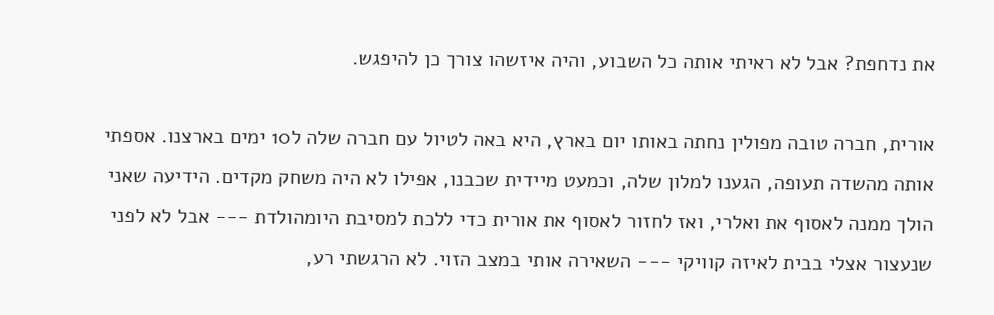את נדחפת? אבל לא ראיתי אותה כל השבוע, והיה איזשהו צורך כן להיפגש.

אורית, חברה טובה מפולין נחתה באותו יום בארץ, היא באה לטיול עם חברה שלה ל10 ימים בארצנו. אספתי אותה מהשדה תעופה, הגענו למלון שלה, וכמעט מיידית שכבנו, אפילו לא היה משחק מקדים. הידיעה שאני הולך ממנה לאסוף את ואלרי, ואז לחזור לאסוף את אורית כדי ללכת למסיבת היומהולדת --- אבל לא לפני שנעצור אצלי בבית לאיזה קוויקי --- השאירה אותי במצב הזוי. לא הרגשתי רע,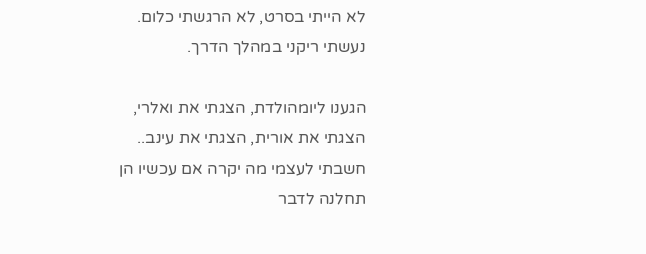לא הייתי בסרט, לא הרגשתי כלום. נעשתי ריקני במהלך הדרך.

הגענו ליומהולדת, הצגתי את ואלרי, הצגתי את אורית, הצגתי את עינב.. חשבתי לעצמי מה יקרה אם עכשיו הן תחלנה לדבר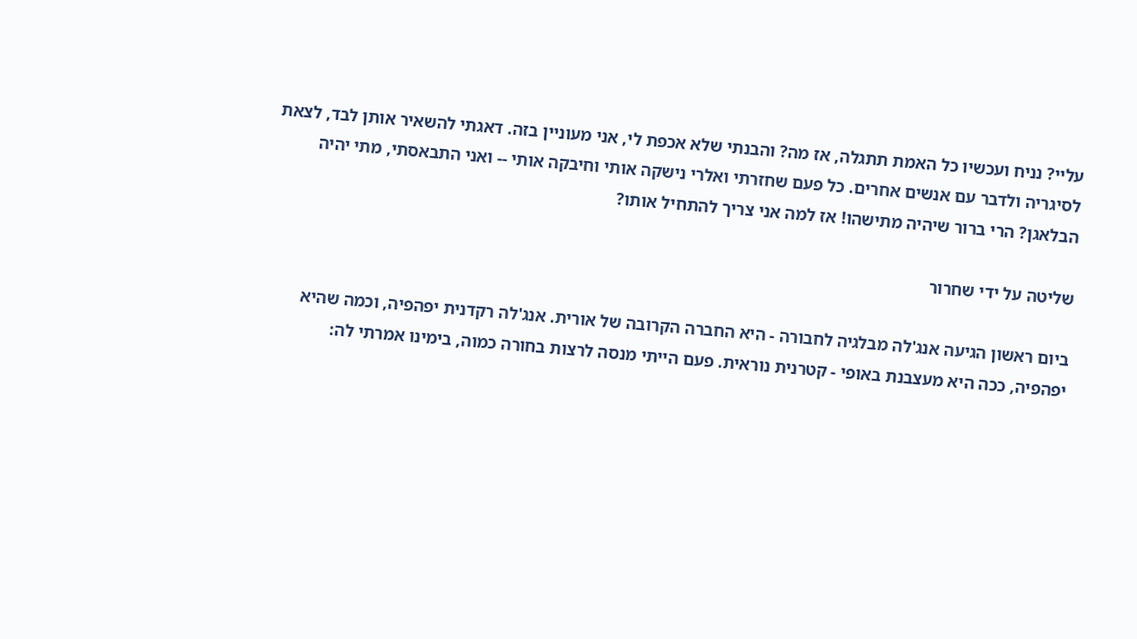עליי? נניח ועכשיו כל האמת תתגלה, אז מה? והבנתי שלא אכפת לי, אני מעוניין בזה. דאגתי להשאיר אותן לבד, לצאת לסיגריה ולדבר עם אנשים אחרים. כל פעם שחזרתי ואלרי נישקה אותי וחיבקה אותי -- ואני התבאסתי, מתי יהיה הבלאגן? הרי ברור שיהיה מתישהו! אז למה אני צריך להתחיל אותו?

שליטה על ידי שחרור

ביום ראשון הגיעה אנג'לה מבלגיה לחבורה - היא החברה הקרובה של אורית. אנג'לה רקדנית יפהפיה, וכמה שהיא יפהפיה, ככה היא מעצבנת באופי - קטרנית נוראית. פעם הייתי מנסה לרצות בחורה כמוה, בימינו אמרתי לה: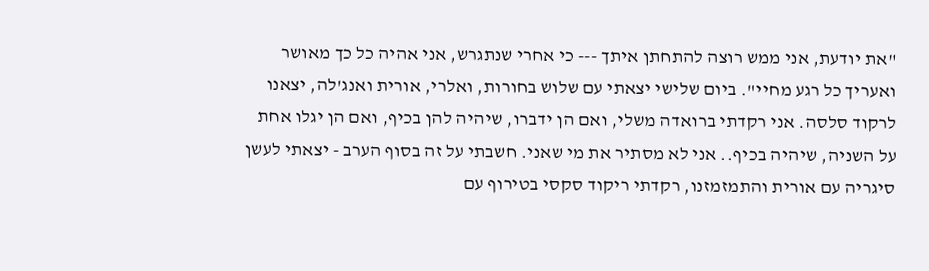"את יודעת, אני ממש רוצה להתחתן איתך --- כי אחרי שנתגרש, אני אהיה כל כך מאושר ואעריך כל רגע מחיי". ביום שלישי יצאתי עם שלוש בחורות, ואלרי, אורית ואנג'לה, יצאנו לרקוד סלסה. אני רקדתי ברואדה משלי, ואם הן ידברו, שיהיה להן בכיף, ואם הן יגלו אחת על השניה, שיהיה בכיף.. אני לא מסתיר את מי שאני. חשבתי על זה בסוף הערב - יצאתי לעשן סיגריה עם אורית והתמזמזנו, רקדתי ריקוד סקסי בטירוף עם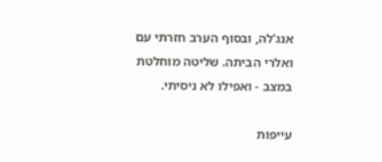אנג'לה, ובסוף הערב חזרתי עם ואלרי הביתה. שליטה מוחלטת במצב - ואפילו לא ניסיתי.

עייפות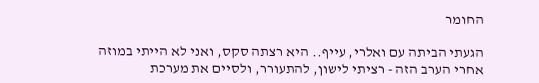החומר

הגעתי הביתה עם ואלרי, עייף.. היא רצתה סקס, ואני לא הייתי במוזה אחרי הערב הזה - רציתי לישון, להתעורר, ולסיים את מערכת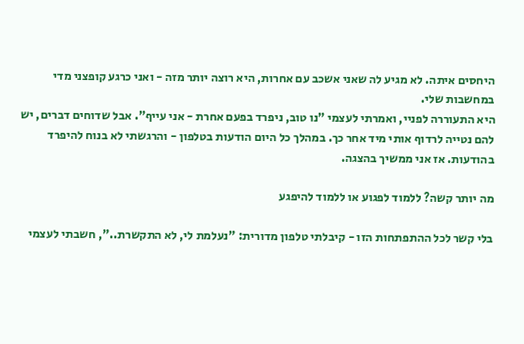היחסים איתה. לא מגיע לה שאני אשכב עם אחרות, היא רוצה יותר מזה - ואני כרגע קופצני מדי במחשבות שלי.
היא התעוררה לפניי, ואמרתי לעצמי "נו טוב, ניפרד בפעם אחרת - אני עייף". אבל שדוחים דברים, יש להם נטייה לרדוף אותי מיד אחר כך. במהלך כל היום הודעות בטלפון - והרגשתי לא בנוח להיפרד בהודעות. אז אני ממשיך בהצגה.

מה יותר קשה? ללמוד לפגוע או ללמוד להיפגע

בלי קשר לכל ההתפתחות הזו - קיבלתי טלפון מדורית: "נעלמת לי, לא התקשרת..", חשבתי לעצמי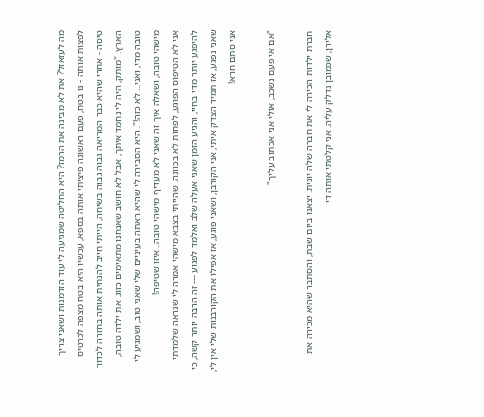מה לעזאזל? את לא מבינה את הרמז? היא החליטה שמגיעה לי עוד הזדמנות ושאני צריך לפצות אותה - נו בטח, פעם ראשונה פיציתי אותה בספא, עכשיו היא בטח מצפה לכרטיס טיסה - אחרי שהיא כבר המריאה גבוה גבוה בשיחה, הייתי חייב להנחית אותה בחזרה לכדור הארץ. "מותק, היה לי נחמד איתך, אבל לא חושב שאנחנו מתאימים כזוג. את ילדה טובה, טובה מדי, ואני... לא כזה!". היא הסבירה לי שהיא ראתה בעיניים שלי שאני טוב, ושמגיע לי מישהי טובה, ושאלה איך זה שאני לא מעדיף מישהי טובה.. איזו שטיפה!
אני לא הטיפוס הפוגע, לפחות לא בכוונה. שהייתי בצבא מישהי אמרה לי שנראה שלמדתי להיפגע יותר מדי בחיי, והגיע הזמן שאני אעלה שלב ואלמד לפגוע --- זה הרבה יותר קשה, כי שאני נפגע, אז תמיד הצדק איתי, אני הקורבן, ושאני פוגע, אז אפילו את הקורבנות שלי אין לי, אני סתם חרא!

"אם אי פעם נשכב, אולי אני אכתוב עליך"

חברת ילדות הכירה לי את חברה שלה יונית. יצאנו ביום שבת, והסתבר שהיא מכירה את אלירן, שכמובן נדלק עליה. אני קלטתי אותה די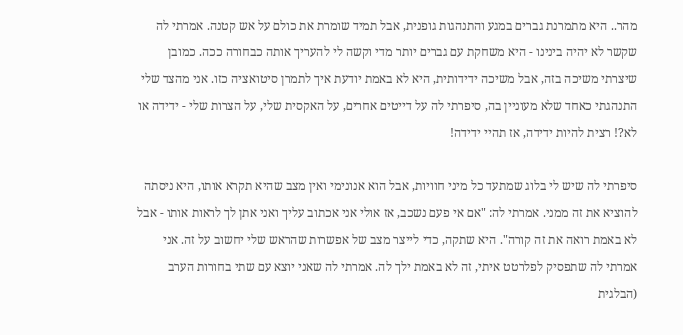מהר.. היא מתמרנת גברים במגע והתנהגות גופנית, אבל תמיד שומרת את כולם על אש קטנה. אמרתי לה שקשר לא יהיה בינינו - היא משחקת עם גברים יותר מדי וקשה לי להעריך אותה כבחורה ככה. כמובן שיצרתי משיכה בזה, אבל משיכה ידידותית, היא לא באמת יודעת איך לתמרן סיטואציה כזו. אני מהצד שלי התנהגתי כאחד שלא מעוניין בה, סיפרתי לה על דייטים אחרים, על האקסית שלי, על הצרות שלי - ידידה או לא?! רצית להיות ידידה, אז תהיי ידידה!

סיפרתי לה שיש לי בלוג שמתעד כל מיני חוויות, אבל הוא אנונימי ואין מצב שהיא תקרא אותו, היא ניסתה להוציא את זה ממני. אמרתי לה: "אם אי פעם נשכב, אז אולי אני אכתוב עליך ואני אתן לך לראות אותו - אבל לא באמת רואה את זה קורה". היא שתקה, כדי לייצר מצב של אפשרות שהראש שלי יחשוב על זה. אני אמרתי לה שתפסיק לפלרטט איתי, זה לא באמת ילך לה. אמרתי לה שאני יוצא עם שתי בחורות הערב (הבלגית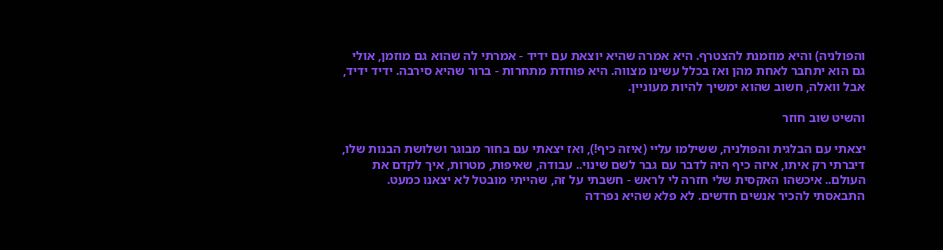והפולניה) והיא מוזמנת להצטרף. היא אמרה שהיא יוצאת עם ידיד - אמרתי לה שהוא גם מוזמן, אולי גם הוא יתחבר לאחת מהן ואז בכלל עשינו מצווה. היא פוחדת מתחרות - ברור שהיא סירבה. ידיד ידיד, אבל וואלה, חשוב שהוא ימשיך להיות מעוניין.

והשיט שוב חוזר

יצאתי עם הבלגית והפולניה, ששילמו עליי (איזה כיף!), ואז יצאתי עם בחור מבוגר ושלושת הבנות שלו, דיברתי רק איתו, איזה כיף היה לדבר עם גבר לשם שינוי.. עבודה, שאיפות, מטרות, איך לקדם את העולם.. איכשהו האקסית שלי חזרה לי לראש - חשבתי על זה, שהייתי מובטל לא יצאנו כמעט. התבאסתי להכיר אנשים חדשים. לא פלא שהיא נפרדה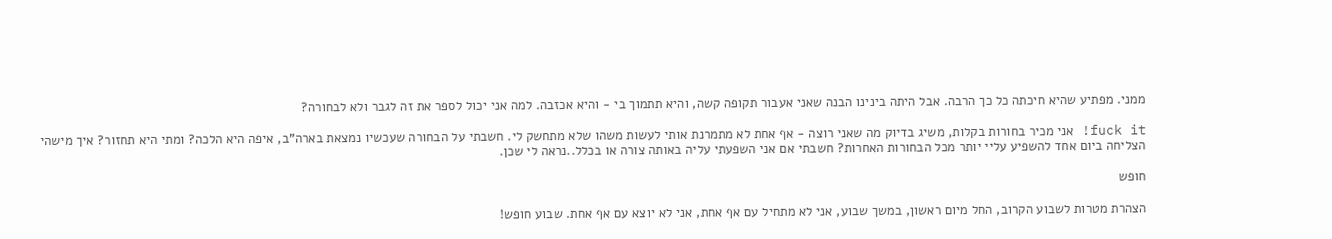ממני. מפתיע שהיא חיכתה כל כך הרבה. אבל היתה בינינו הבנה שאני אעבור תקופה קשה, והיא תתמוך בי - והיא אכזבה. למה אני יכול לספר את זה לגבר ולא לבחורה?

fuck it! אני מכיר בחורות בקלות, משיג בדיוק מה שאני רוצה - אף אחת לא מתמרנת אותי לעשות משהו שלא מתחשק לי. חשבתי על הבחורה שעכשיו נמצאת בארה"ב, איפה היא הלכה? ומתי היא תחזור? איך מישהי הצליחה ביום אחד להשפיע עליי יותר מכל הבחורות האחרות? חשבתי אם אני השפעתי עליה באותה צורה או בכלל..נראה לי שכן.

חופש

הצהרת מטרות לשבוע הקרוב, החל מיום ראשון, במשך שבוע, אני לא מתחיל עם אף אחת, אני לא יוצא עם אף אחת. שבוע חופש!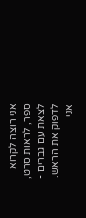אני רוצה לקרוא ספר, לראות סרט, לצאת עם גברים - לדפוק את הראש. אני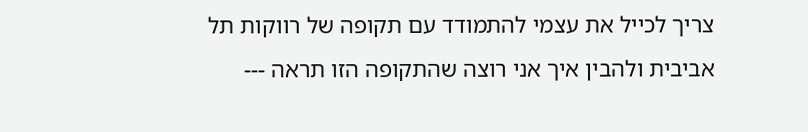צריך לכייל את עצמי להתמודד עם תקופה של רווקות תל אביבית ולהבין איך אני רוצה שהתקופה הזו תראה ---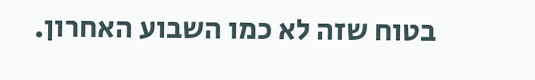בטוח שזה לא כמו השבוע האחרון.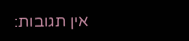אין תגובות: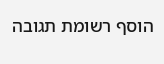הוסף רשומת תגובה